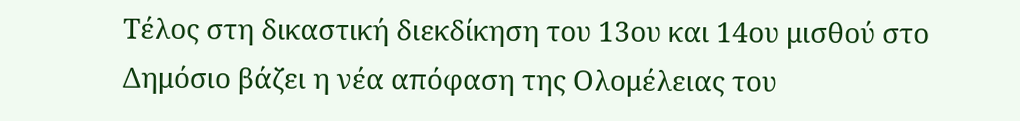Τέλος στη δικαστική διεκδίκηση του 13ου και 14ου μισθού στο Δημόσιο βάζει η νέα απόφαση της Ολομέλειας του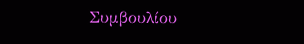Συμβουλίου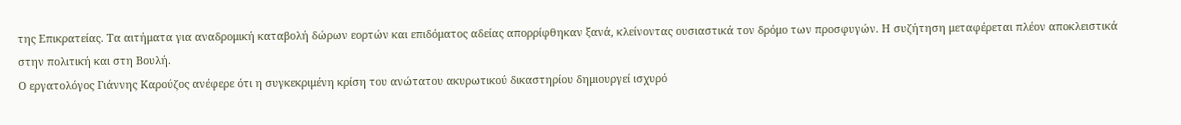της Επικρατείας. Τα αιτήματα για αναδρομική καταβολή δώρων εορτών και επιδόματος αδείας απορρίφθηκαν ξανά, κλείνοντας ουσιαστικά τον δρόμο των προσφυγών. Η συζήτηση μεταφέρεται πλέον αποκλειστικά στην πολιτική και στη Βουλή.
Ο εργατολόγος Γιάννης Καρούζος ανέφερε ότι η συγκεκριμένη κρίση του ανώτατου ακυρωτικού δικαστηρίου δημιουργεί ισχυρό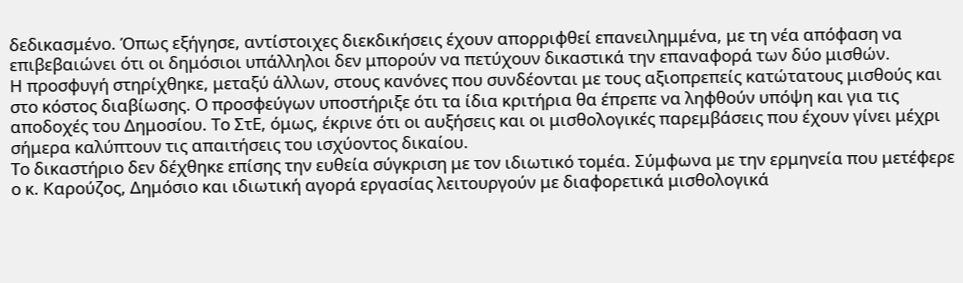δεδικασμένο. Όπως εξήγησε, αντίστοιχες διεκδικήσεις έχουν απορριφθεί επανειλημμένα, με τη νέα απόφαση να επιβεβαιώνει ότι οι δημόσιοι υπάλληλοι δεν μπορούν να πετύχουν δικαστικά την επαναφορά των δύο μισθών.
Η προσφυγή στηρίχθηκε, μεταξύ άλλων, στους κανόνες που συνδέονται με τους αξιοπρεπείς κατώτατους μισθούς και στο κόστος διαβίωσης. Ο προσφεύγων υποστήριξε ότι τα ίδια κριτήρια θα έπρεπε να ληφθούν υπόψη και για τις αποδοχές του Δημοσίου. Το ΣτΕ, όμως, έκρινε ότι οι αυξήσεις και οι μισθολογικές παρεμβάσεις που έχουν γίνει μέχρι σήμερα καλύπτουν τις απαιτήσεις του ισχύοντος δικαίου.
Το δικαστήριο δεν δέχθηκε επίσης την ευθεία σύγκριση με τον ιδιωτικό τομέα. Σύμφωνα με την ερμηνεία που μετέφερε ο κ. Καρούζος, Δημόσιο και ιδιωτική αγορά εργασίας λειτουργούν με διαφορετικά μισθολογικά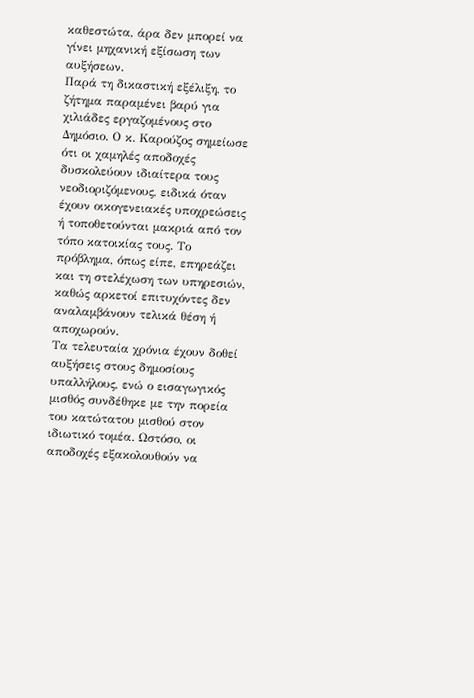καθεστώτα, άρα δεν μπορεί να γίνει μηχανική εξίσωση των αυξήσεων.
Παρά τη δικαστική εξέλιξη, το ζήτημα παραμένει βαρύ για χιλιάδες εργαζομένους στο Δημόσιο. Ο κ. Καρούζος σημείωσε ότι οι χαμηλές αποδοχές δυσκολεύουν ιδιαίτερα τους νεοδιοριζόμενους, ειδικά όταν έχουν οικογενειακές υποχρεώσεις ή τοποθετούνται μακριά από τον τόπο κατοικίας τους. Το πρόβλημα, όπως είπε, επηρεάζει και τη στελέχωση των υπηρεσιών, καθώς αρκετοί επιτυχόντες δεν αναλαμβάνουν τελικά θέση ή αποχωρούν.
Τα τελευταία χρόνια έχουν δοθεί αυξήσεις στους δημοσίους υπαλλήλους, ενώ ο εισαγωγικός μισθός συνδέθηκε με την πορεία του κατώτατου μισθού στον ιδιωτικό τομέα. Ωστόσο, οι αποδοχές εξακολουθούν να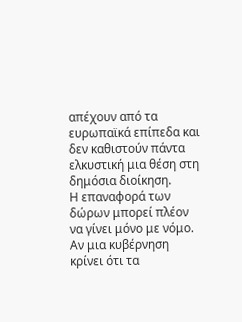απέχουν από τα ευρωπαϊκά επίπεδα και δεν καθιστούν πάντα ελκυστική μια θέση στη δημόσια διοίκηση.
Η επαναφορά των δώρων μπορεί πλέον να γίνει μόνο με νόμο. Αν μια κυβέρνηση κρίνει ότι τα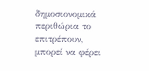δημοσιονομικά περιθώρια το επιτρέπουν, μπορεί να φέρει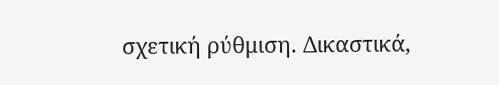σχετική ρύθμιση. Δικαστικά,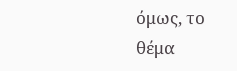όμως, το θέμα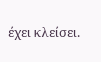έχει κλείσει.